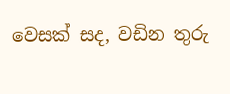වෙසක් සද, වඩින තුරු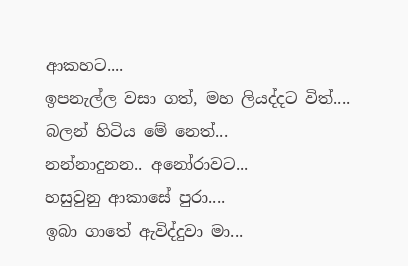ආකහට....
ඉපනැල්ල වසා ගත්, මහ ලියද්දට විත්....
බලන් හිටිය මේ නෙත්...
නන්නාදුනන.. අනෝරාවට...
හසුවුනු ආකාසේ පුරා....
ඉබා ගාතේ ඇවිද්දුවා මා...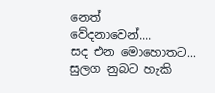නෙත්
වේදනාවෙන්....
සද එන මොහොතට...
සුලග නුබට හැකි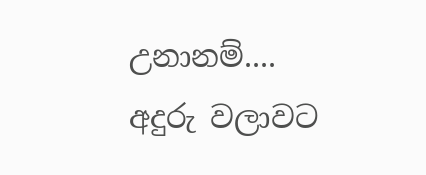උනානම්....
අදුරු වලාවට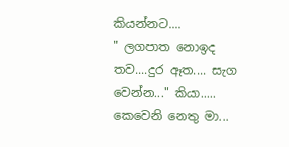කියන්නට....
" ලගපාත නොඉද තව....දුර ඈත.... සැග වෙන්න..." කියා.....
කෙවෙනි නෙතු මා...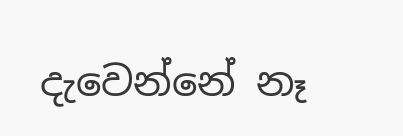දැවෙන්නේ නෑ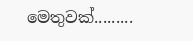මෙතුවක්.........